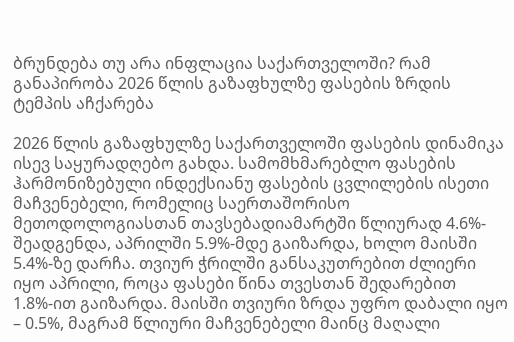ბრუნდება თუ არა ინფლაცია საქართველოში? რამ განაპირობა 2026 წლის გაზაფხულზე ფასების ზრდის ტემპის აჩქარება

2026 წლის გაზაფხულზე საქართველოში ფასების დინამიკა ისევ საყურადღებო გახდა. სამომხმარებლო ფასების ჰარმონიზებული ინდექსიანუ ფასების ცვლილების ისეთი მაჩვენებელი, რომელიც საერთაშორისო მეთოდოლოგიასთან თავსებადიამარტში წლიურად 4.6%- შეადგენდა, აპრილში 5.9%-მდე გაიზარდა, ხოლო მაისში 5.4%-ზე დარჩა. თვიურ ჭრილში განსაკუთრებით ძლიერი იყო აპრილი, როცა ფასები წინა თვესთან შედარებით 1.8%-ით გაიზარდა. მაისში თვიური ზრდა უფრო დაბალი იყო – 0.5%, მაგრამ წლიური მაჩვენებელი მაინც მაღალი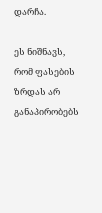დარჩა.

ეს ნიშნავს, რომ ფასების ზრდას არ განაპირობებს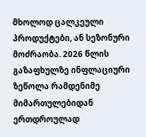მხოლოდ ცალკეული პროდუქტები, ან სეზონური მოძრაობა. 2026 წლის გაზაფხულზე ინფლაციური ზეწოლა რამდენიმე მიმართულებიდან ერთდროულად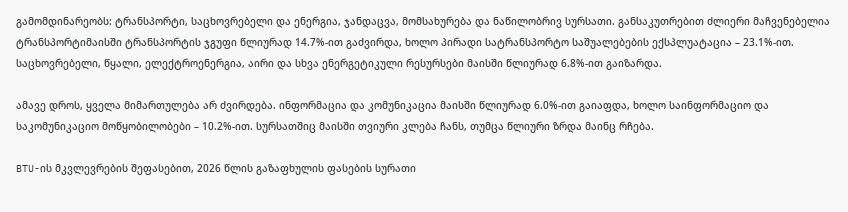გამომდინარეობს: ტრანსპორტი, საცხოვრებელი და ენერგია, ჯანდაცვა, მომსახურება და ნაწილობრივ სურსათი. განსაკუთრებით ძლიერი მაჩვენებელია ტრანსპორტიმაისში ტრანსპორტის ჯგუფი წლიურად 14.7%-ით გაძვირდა, ხოლო პირადი სატრანსპორტო საშუალებების ექსპლუატაცია – 23.1%-ით. საცხოვრებელი, წყალი, ელექტროენერგია, აირი და სხვა ენერგეტიკული რესურსები მაისში წლიურად 6.8%-ით გაიზარდა.

ამავე დროს, ყველა მიმართულება არ ძვირდება. ინფორმაცია და კომუნიკაცია მაისში წლიურად 6.0%-ით გაიაფდა, ხოლო საინფორმაციო და საკომუნიკაციო მოწყობილობები – 10.2%-ით. სურსათშიც მაისში თვიური კლება ჩანს, თუმცა წლიური ზრდა მაინც რჩება.

BTU-ის მკვლევრების შეფასებით, 2026 წლის გაზაფხულის ფასების სურათი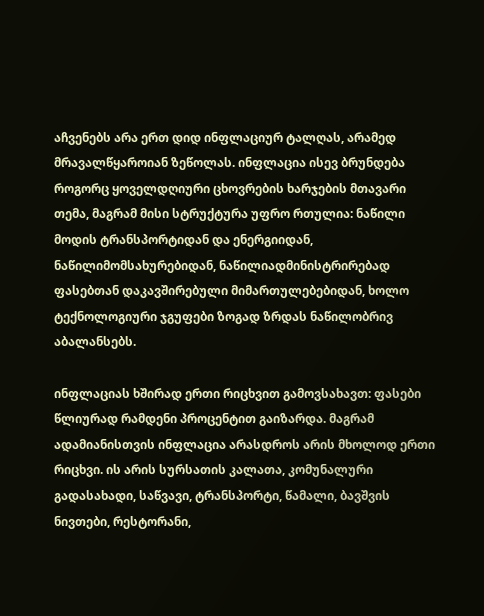აჩვენებს არა ერთ დიდ ინფლაციურ ტალღას, არამედ მრავალწყაროიან ზეწოლას. ინფლაცია ისევ ბრუნდება როგორც ყოველდღიური ცხოვრების ხარჯების მთავარი თემა, მაგრამ მისი სტრუქტურა უფრო რთულია: ნაწილი მოდის ტრანსპორტიდან და ენერგიიდან, ნაწილიმომსახურებიდან, ნაწილიადმინისტრირებად ფასებთან დაკავშირებული მიმართულებებიდან, ხოლო ტექნოლოგიური ჯგუფები ზოგად ზრდას ნაწილობრივ აბალანსებს.

ინფლაციას ხშირად ერთი რიცხვით გამოვსახავთ: ფასები წლიურად რამდენი პროცენტით გაიზარდა. მაგრამ ადამიანისთვის ინფლაცია არასდროს არის მხოლოდ ერთი რიცხვი. ის არის სურსათის კალათა, კომუნალური გადასახადი, საწვავი, ტრანსპორტი, წამალი, ბავშვის ნივთები, რესტორანი,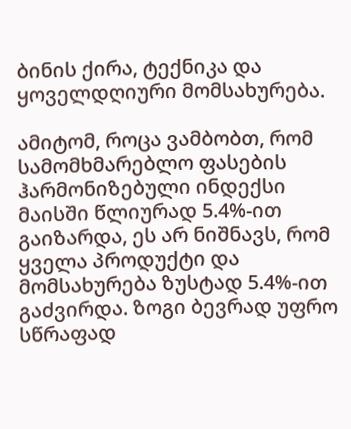ბინის ქირა, ტექნიკა და ყოველდღიური მომსახურება.

ამიტომ, როცა ვამბობთ, რომ სამომხმარებლო ფასების ჰარმონიზებული ინდექსი მაისში წლიურად 5.4%-ით გაიზარდა, ეს არ ნიშნავს, რომ ყველა პროდუქტი და მომსახურება ზუსტად 5.4%-ით გაძვირდა. ზოგი ბევრად უფრო სწრაფად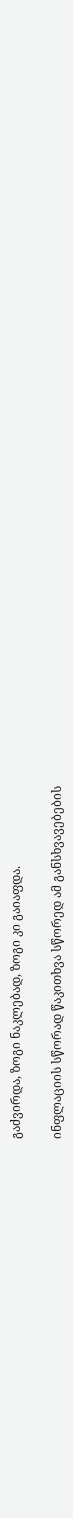გაძვირდა, ზოგი ნაკლებად, ზოგი კი გაიაფდა.

ინფლაციის სწორად წაკითხვა სწორედ ამ განსხვავებების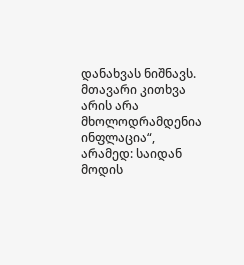დანახვას ნიშნავს. მთავარი კითხვა არის არა მხოლოდრამდენია ინფლაცია“, არამედ: საიდან მოდის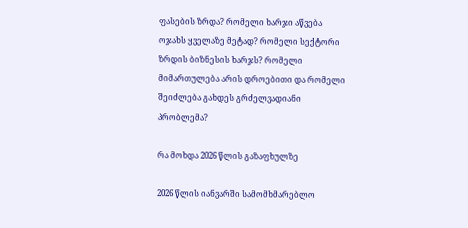ფასების ზრდა? რომელი ხარჯი აწვება ოჯახს ყველაზე მეტად? რომელი სექტორი ზრდის ბიზნესის ხარჯს? რომელი მიმართულება არის დროებითი და რომელი შეიძლება გახდეს გრძელვადიანი პრობლემა?

რა მოხდა 2026 წლის გაზაფხულზე

2026 წლის იანვარში სამომხმარებლო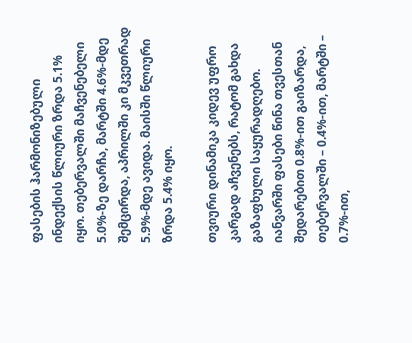ფასების ჰარმონიზებული ინდექსის წლიური ზრდა 5.1% იყო. თებერვალში მაჩვენებელი 5.0%-ზე დარჩა, მარტში 4.6%-მდე შემცირდა, აპრილში კი მკვეთრად 5.9%-მდე ავიდა. მაისში წლიური ზრდა 5.4% იყო.

თვიური დინამიკა კიდევ უფრო კარგად აჩვენებს, რატომ გახდა გაზაფხული საყურადღებო. იანვარში ფასები წინა თვესთან შედარებით 0.8%-ით გაიზარდა, თებერვალში – 0.4%-ით, მარტში – 0.7%-ით,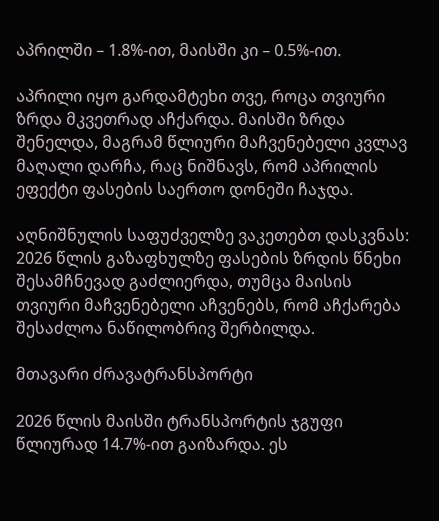აპრილში – 1.8%-ით, მაისში კი – 0.5%-ით.

აპრილი იყო გარდამტეხი თვე, როცა თვიური ზრდა მკვეთრად აჩქარდა. მაისში ზრდა შენელდა, მაგრამ წლიური მაჩვენებელი კვლავ მაღალი დარჩა, რაც ნიშნავს, რომ აპრილის ეფექტი ფასების საერთო დონეში ჩაჯდა.

აღნიშნულის საფუძველზე ვაკეთებთ დასკვნას: 2026 წლის გაზაფხულზე ფასების ზრდის წნეხი შესამჩნევად გაძლიერდა, თუმცა მაისის თვიური მაჩვენებელი აჩვენებს, რომ აჩქარება შესაძლოა ნაწილობრივ შერბილდა.

მთავარი ძრავატრანსპორტი

2026 წლის მაისში ტრანსპორტის ჯგუფი წლიურად 14.7%-ით გაიზარდა. ეს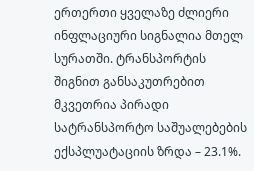ერთერთი ყველაზე ძლიერი ინფლაციური სიგნალია მთელ სურათში. ტრანსპორტის შიგნით განსაკუთრებით მკვეთრია პირადი სატრანსპორტო საშუალებების ექსპლუატაციის ზრდა – 23.1%.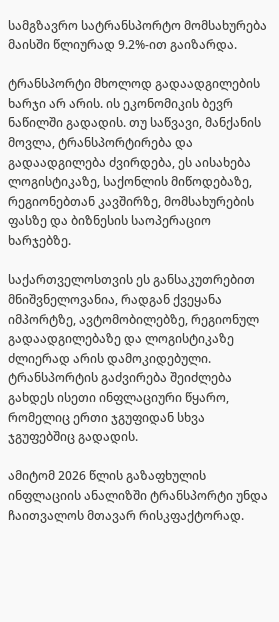სამგზავრო სატრანსპორტო მომსახურება მაისში წლიურად 9.2%-ით გაიზარდა.

ტრანსპორტი მხოლოდ გადაადგილების ხარჯი არ არის. ის ეკონომიკის ბევრ ნაწილში გადადის. თუ საწვავი, მანქანის მოვლა, ტრანსპორტირება და გადაადგილება ძვირდება, ეს აისახება ლოგისტიკაზე, საქონლის მიწოდებაზე, რეგიონებთან კავშირზე, მომსახურების ფასზე და ბიზნესის საოპერაციო ხარჯებზე.

საქართველოსთვის ეს განსაკუთრებით მნიშვნელოვანია, რადგან ქვეყანა იმპორტზე, ავტომობილებზე, რეგიონულ გადაადგილებაზე და ლოგისტიკაზე ძლიერად არის დამოკიდებული. ტრანსპორტის გაძვირება შეიძლება გახდეს ისეთი ინფლაციური წყარო, რომელიც ერთი ჯგუფიდან სხვა ჯგუფებშიც გადადის.

ამიტომ 2026 წლის გაზაფხულის ინფლაციის ანალიზში ტრანსპორტი უნდა ჩაითვალოს მთავარ რისკფაქტორად.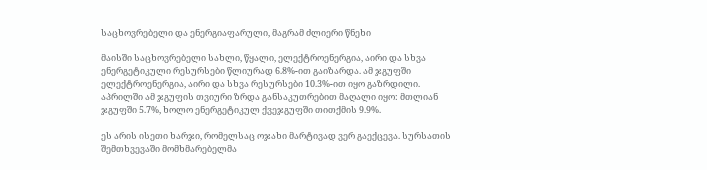საცხოვრებელი და ენერგიაფარული, მაგრამ ძლიერი წნეხი

მაისში საცხოვრებელი სახლი, წყალი, ელექტროენერგია, აირი და სხვა ენერგეტიკული რესურსები წლიურად 6.8%-ით გაიზარდა. ამ ჯგუფში ელექტროენერგია, აირი და სხვა რესურსები 10.3%-ით იყო გაზრდილი. აპრილში ამ ჯგუფის თვიური ზრდა განსაკუთრებით მაღალი იყო: მთლიან ჯგუფში 5.7%, ხოლო ენერგეტიკულ ქვეჯგუფში თითქმის 9.9%.

ეს არის ისეთი ხარჯი, რომელსაც ოჯახი მარტივად ვერ გაექცევა. სურსათის შემთხვევაში მომხმარებელმა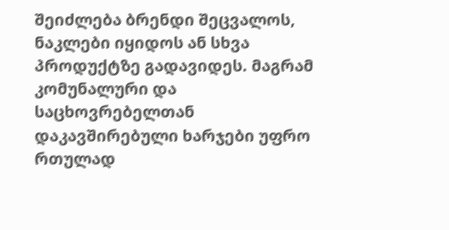შეიძლება ბრენდი შეცვალოს, ნაკლები იყიდოს ან სხვა პროდუქტზე გადავიდეს. მაგრამ კომუნალური და საცხოვრებელთან დაკავშირებული ხარჯები უფრო რთულად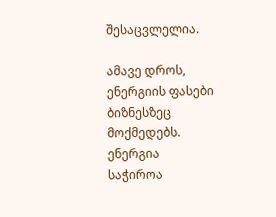შესაცვლელია.

ამავე დროს, ენერგიის ფასები ბიზნესზეც მოქმედებს. ენერგია საჭიროა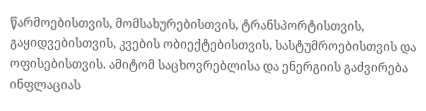წარმოებისთვის, მომსახურებისთვის, ტრანსპორტისთვის, გაყიდვებისთვის, კვების ობიექტებისთვის, სასტუმროებისთვის და ოფისებისთვის. ამიტომ საცხოვრებლისა და ენერგიის გაძვირება ინფლაციას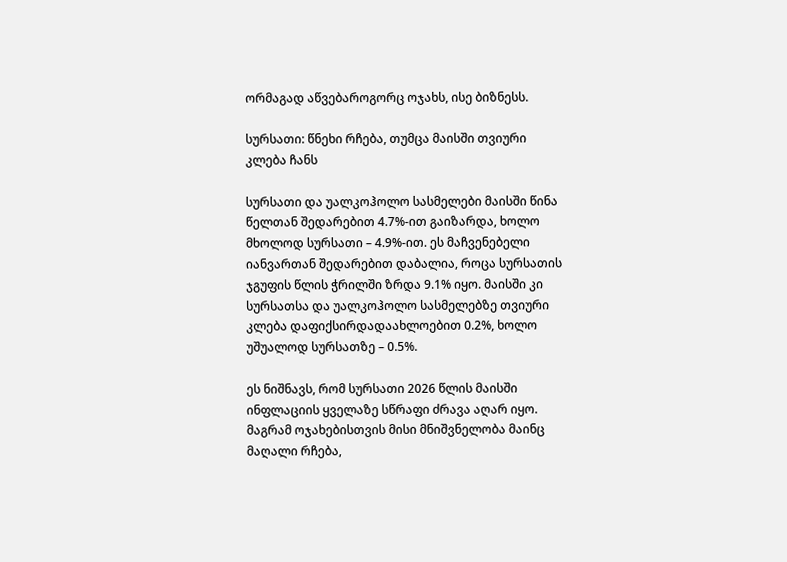ორმაგად აწვებაროგორც ოჯახს, ისე ბიზნესს.

სურსათი: წნეხი რჩება, თუმცა მაისში თვიური კლება ჩანს

სურსათი და უალკოჰოლო სასმელები მაისში წინა წელთან შედარებით 4.7%-ით გაიზარდა, ხოლო მხოლოდ სურსათი – 4.9%-ით. ეს მაჩვენებელი იანვართან შედარებით დაბალია, როცა სურსათის ჯგუფის წლის ჭრილში ზრდა 9.1% იყო. მაისში კი სურსათსა და უალკოჰოლო სასმელებზე თვიური კლება დაფიქსირდადაახლოებით 0.2%, ხოლო უშუალოდ სურსათზე – 0.5%.

ეს ნიშნავს, რომ სურსათი 2026 წლის მაისში ინფლაციის ყველაზე სწრაფი ძრავა აღარ იყო. მაგრამ ოჯახებისთვის მისი მნიშვნელობა მაინც მაღალი რჩება,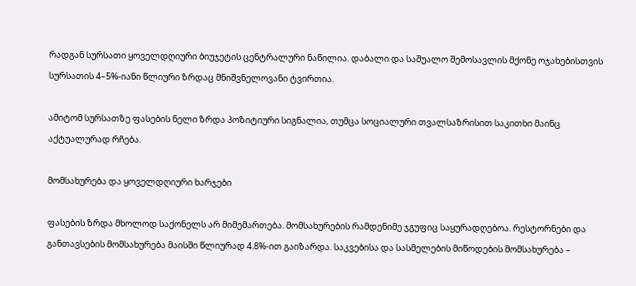რადგან სურსათი ყოველდღიური ბიუჯეტის ცენტრალური ნაწილია. დაბალი და საშუალო შემოსავლის მქონე ოჯახებისთვის სურსათის 4–5%-იანი წლიური ზრდაც მნიშვნელოვანი ტვირთია.

ამიტომ სურსათზე ფასების ნელი ზრდა პოზიტიური სიგნალია, თუმცა სოციალური თვალსაზრისით საკითხი მაინც აქტუალურად რჩება.

მომსახურება და ყოველდღიური ხარჯები

ფასების ზრდა მხოლოდ საქონელს არ მიმემართება. მომსახურების რამდენიმე ჯგუფიც საყურადღებოა. რესტორნები და განთავსების მომსახურება მაისში წლიურად 4.8%-ით გაიზარდა. საკვებისა და სასმელების მიწოდების მომსახურება –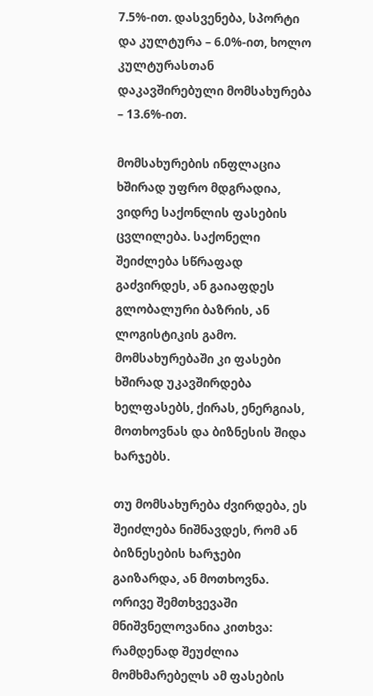7.5%-ით. დასვენება, სპორტი და კულტურა – 6.0%-ით, ხოლო კულტურასთან დაკავშირებული მომსახურება – 13.6%-ით.

მომსახურების ინფლაცია ხშირად უფრო მდგრადია, ვიდრე საქონლის ფასების ცვლილება. საქონელი შეიძლება სწრაფად გაძვირდეს, ან გაიაფდეს გლობალური ბაზრის, ან ლოგისტიკის გამო. მომსახურებაში კი ფასები ხშირად უკავშირდება ხელფასებს, ქირას, ენერგიას, მოთხოვნას და ბიზნესის შიდა ხარჯებს.

თუ მომსახურება ძვირდება, ეს შეიძლება ნიშნავდეს, რომ ან ბიზნესების ხარჯები გაიზარდა, ან მოთხოვნა. ორივე შემთხვევაში მნიშვნელოვანია კითხვა: რამდენად შეუძლია მომხმარებელს ამ ფასების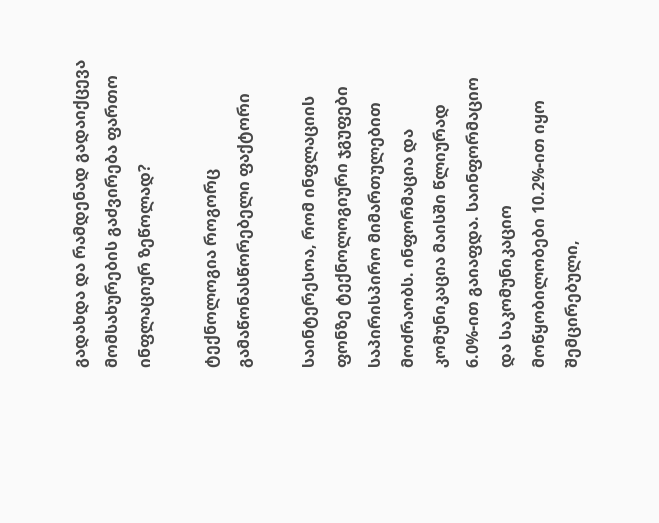გადახდა და რამდენად გადაიქცევა მომსახურების გაძვირება ფართო ინფლაციურ ზეწოლად?

ტექნოლოგია როგორც გამაწონასწორებელი ფაქტორი

საინტერესოა, რომ ინფლაციის ფონზე ტექნოლოგიური ჯგუფები საპირისპირო მიმართულებით მოძრაობს. ინფორმაცია და კომუნიკაცია მაისში წლიურად 6.0%-ით გაიაფდა. საინფორმაციო და საკომუნიკაციო მოწყობილობები 10.2%-ით იყო შემცირებული,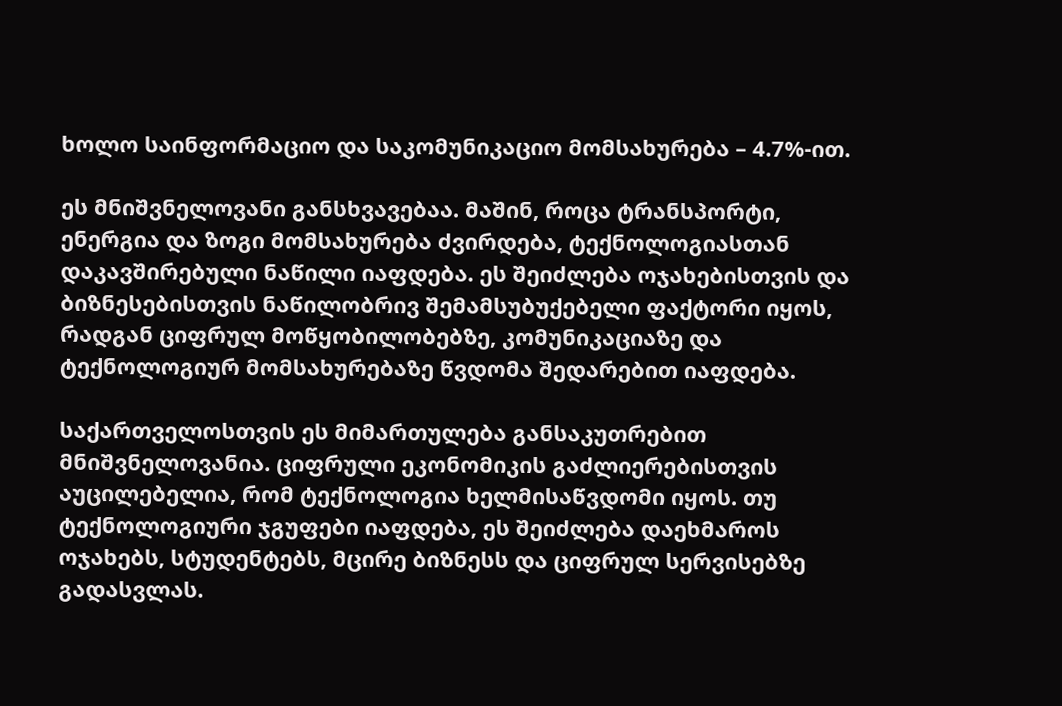ხოლო საინფორმაციო და საკომუნიკაციო მომსახურება – 4.7%-ით.

ეს მნიშვნელოვანი განსხვავებაა. მაშინ, როცა ტრანსპორტი, ენერგია და ზოგი მომსახურება ძვირდება, ტექნოლოგიასთან დაკავშირებული ნაწილი იაფდება. ეს შეიძლება ოჯახებისთვის და ბიზნესებისთვის ნაწილობრივ შემამსუბუქებელი ფაქტორი იყოს, რადგან ციფრულ მოწყობილობებზე, კომუნიკაციაზე და ტექნოლოგიურ მომსახურებაზე წვდომა შედარებით იაფდება.

საქართველოსთვის ეს მიმართულება განსაკუთრებით მნიშვნელოვანია. ციფრული ეკონომიკის გაძლიერებისთვის აუცილებელია, რომ ტექნოლოგია ხელმისაწვდომი იყოს. თუ ტექნოლოგიური ჯგუფები იაფდება, ეს შეიძლება დაეხმაროს ოჯახებს, სტუდენტებს, მცირე ბიზნესს და ციფრულ სერვისებზე გადასვლას.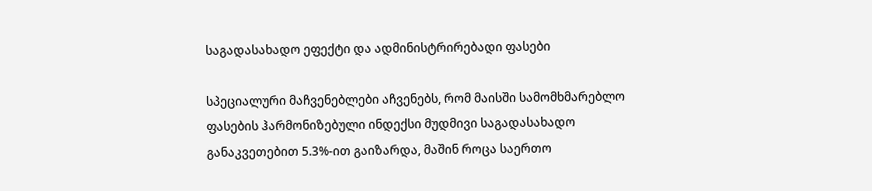საგადასახადო ეფექტი და ადმინისტრირებადი ფასები

სპეციალური მაჩვენებლები აჩვენებს, რომ მაისში სამომხმარებლო ფასების ჰარმონიზებული ინდექსი მუდმივი საგადასახადო განაკვეთებით 5.3%-ით გაიზარდა, მაშინ როცა საერთო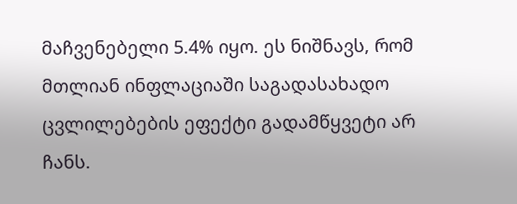მაჩვენებელი 5.4% იყო. ეს ნიშნავს, რომ მთლიან ინფლაციაში საგადასახადო ცვლილებების ეფექტი გადამწყვეტი არ ჩანს.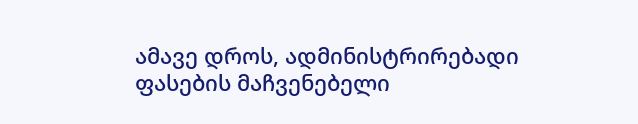ამავე დროს, ადმინისტრირებადი ფასების მაჩვენებელი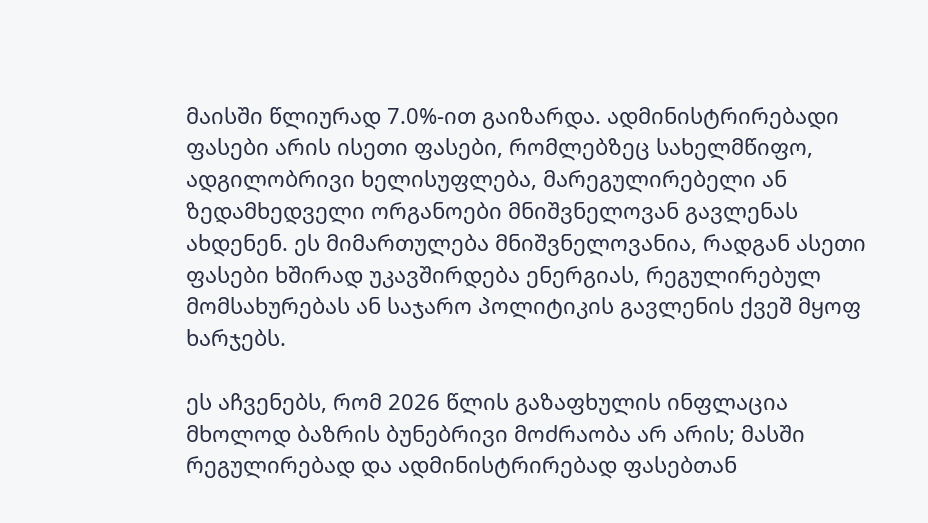მაისში წლიურად 7.0%-ით გაიზარდა. ადმინისტრირებადი ფასები არის ისეთი ფასები, რომლებზეც სახელმწიფო, ადგილობრივი ხელისუფლება, მარეგულირებელი ან ზედამხედველი ორგანოები მნიშვნელოვან გავლენას ახდენენ. ეს მიმართულება მნიშვნელოვანია, რადგან ასეთი ფასები ხშირად უკავშირდება ენერგიას, რეგულირებულ მომსახურებას ან საჯარო პოლიტიკის გავლენის ქვეშ მყოფ ხარჯებს.

ეს აჩვენებს, რომ 2026 წლის გაზაფხულის ინფლაცია მხოლოდ ბაზრის ბუნებრივი მოძრაობა არ არის; მასში რეგულირებად და ადმინისტრირებად ფასებთან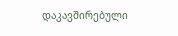დაკავშირებული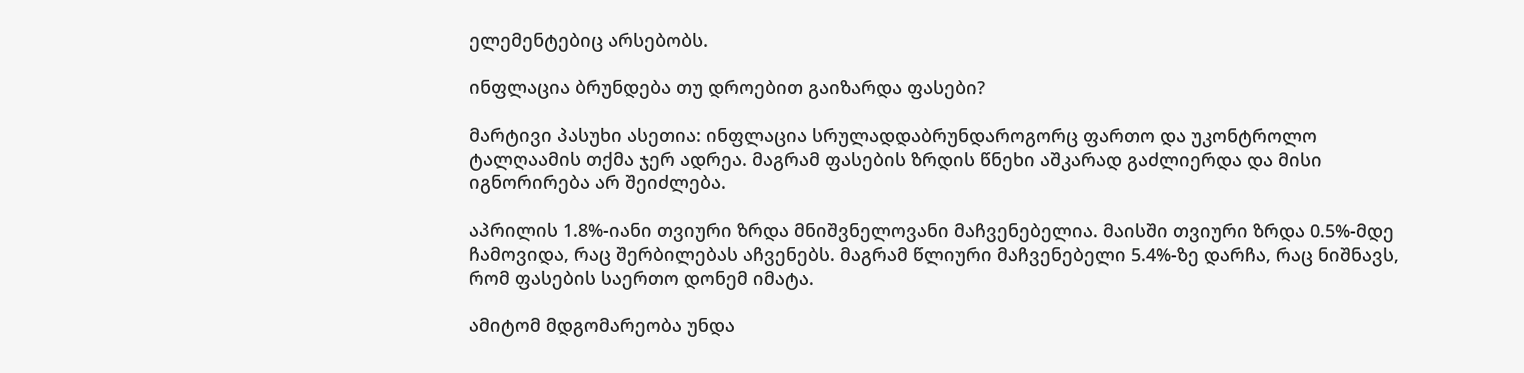ელემენტებიც არსებობს.

ინფლაცია ბრუნდება თუ დროებით გაიზარდა ფასები?

მარტივი პასუხი ასეთია: ინფლაცია სრულადდაბრუნდაროგორც ფართო და უკონტროლო ტალღაამის თქმა ჯერ ადრეა. მაგრამ ფასების ზრდის წნეხი აშკარად გაძლიერდა და მისი იგნორირება არ შეიძლება.

აპრილის 1.8%-იანი თვიური ზრდა მნიშვნელოვანი მაჩვენებელია. მაისში თვიური ზრდა 0.5%-მდე ჩამოვიდა, რაც შერბილებას აჩვენებს. მაგრამ წლიური მაჩვენებელი 5.4%-ზე დარჩა, რაც ნიშნავს, რომ ფასების საერთო დონემ იმატა.

ამიტომ მდგომარეობა უნდა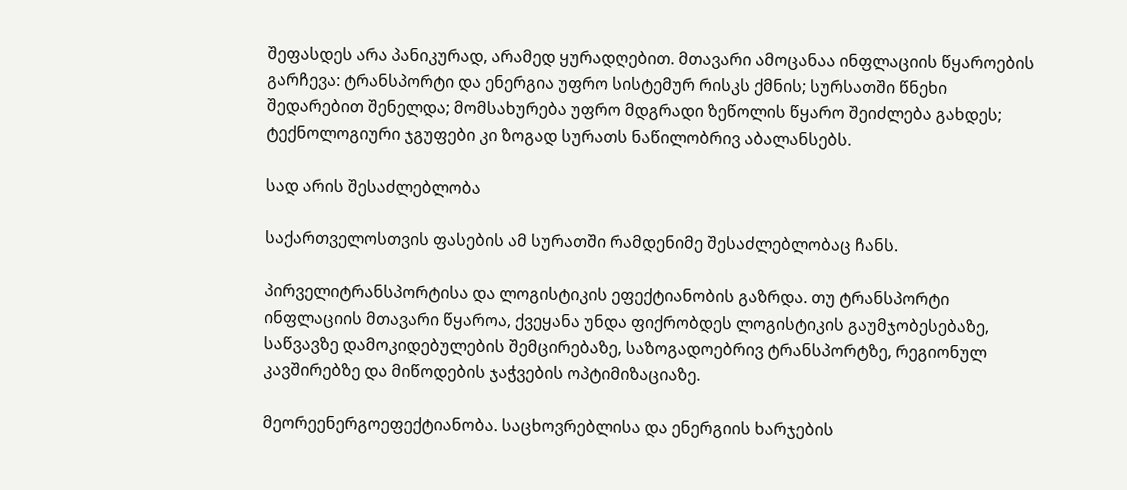შეფასდეს არა პანიკურად, არამედ ყურადღებით. მთავარი ამოცანაა ინფლაციის წყაროების გარჩევა: ტრანსპორტი და ენერგია უფრო სისტემურ რისკს ქმნის; სურსათში წნეხი შედარებით შენელდა; მომსახურება უფრო მდგრადი ზეწოლის წყარო შეიძლება გახდეს; ტექნოლოგიური ჯგუფები კი ზოგად სურათს ნაწილობრივ აბალანსებს.

სად არის შესაძლებლობა

საქართველოსთვის ფასების ამ სურათში რამდენიმე შესაძლებლობაც ჩანს.

პირველიტრანსპორტისა და ლოგისტიკის ეფექტიანობის გაზრდა. თუ ტრანსპორტი ინფლაციის მთავარი წყაროა, ქვეყანა უნდა ფიქრობდეს ლოგისტიკის გაუმჯობესებაზე, საწვავზე დამოკიდებულების შემცირებაზე, საზოგადოებრივ ტრანსპორტზე, რეგიონულ კავშირებზე და მიწოდების ჯაჭვების ოპტიმიზაციაზე.

მეორეენერგოეფექტიანობა. საცხოვრებლისა და ენერგიის ხარჯების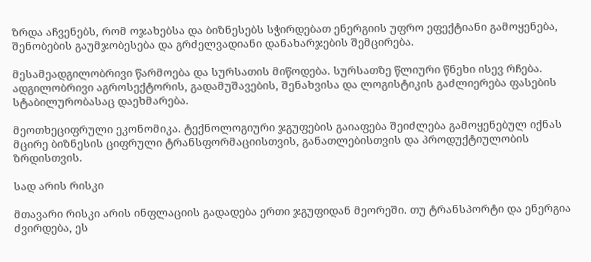ზრდა აჩვენებს, რომ ოჯახებსა და ბიზნესებს სჭირდებათ ენერგიის უფრო ეფექტიანი გამოყენება, შენობების გაუმჯობესება და გრძელვადიანი დანახარჯების შემცირება.

მესამეადგილობრივი წარმოება და სურსათის მიწოდება. სურსათზე წლიური წნეხი ისევ რჩება. ადგილობრივი აგროსექტორის, გადამუშავების, შენახვისა და ლოგისტიკის გაძლიერება ფასების სტაბილურობასაც დაეხმარება.

მეოთხეციფრული ეკონომიკა. ტექნოლოგიური ჯგუფების გაიაფება შეიძლება გამოყენებულ იქნას მცირე ბიზნესის ციფრული ტრანსფორმაციისთვის, განათლებისთვის და პროდუქტიულობის ზრდისთვის.

სად არის რისკი

მთავარი რისკი არის ინფლაციის გადადება ერთი ჯგუფიდან მეორეში. თუ ტრანსპორტი და ენერგია ძვირდება, ეს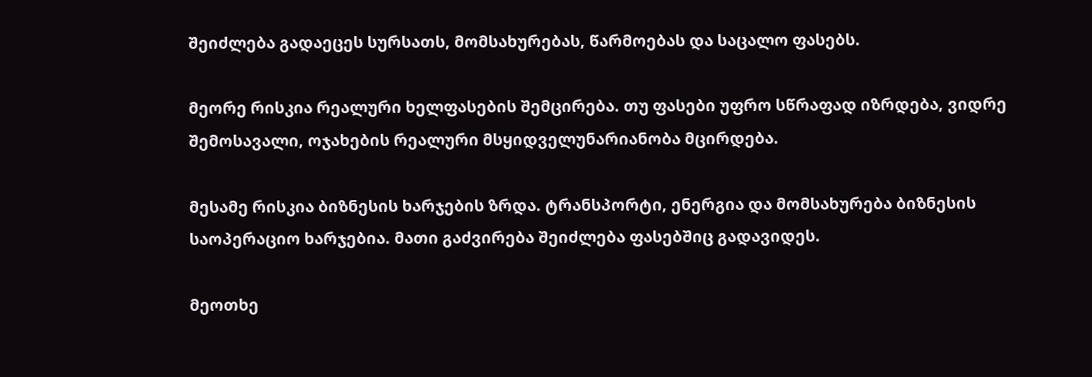შეიძლება გადაეცეს სურსათს, მომსახურებას, წარმოებას და საცალო ფასებს.

მეორე რისკია რეალური ხელფასების შემცირება. თუ ფასები უფრო სწრაფად იზრდება, ვიდრე შემოსავალი, ოჯახების რეალური მსყიდველუნარიანობა მცირდება.

მესამე რისკია ბიზნესის ხარჯების ზრდა. ტრანსპორტი, ენერგია და მომსახურება ბიზნესის საოპერაციო ხარჯებია. მათი გაძვირება შეიძლება ფასებშიც გადავიდეს.

მეოთხე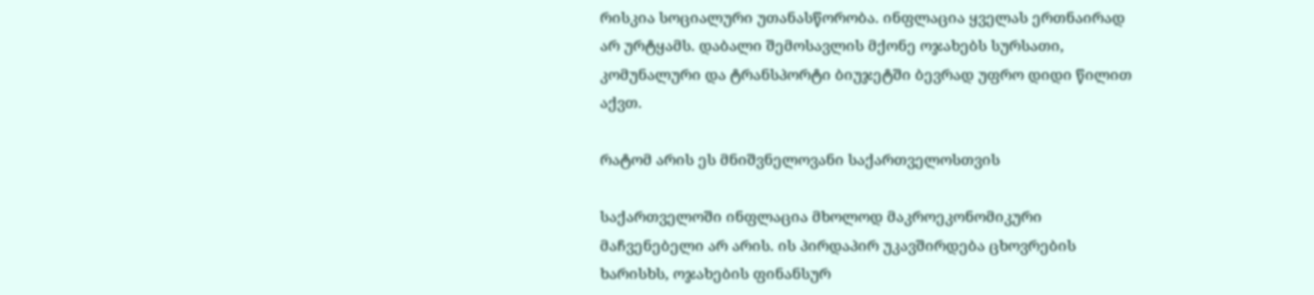რისკია სოციალური უთანასწორობა. ინფლაცია ყველას ერთნაირად არ ურტყამს. დაბალი შემოსავლის მქონე ოჯახებს სურსათი, კომუნალური და ტრანსპორტი ბიუჯეტში ბევრად უფრო დიდი წილით აქვთ.

რატომ არის ეს მნიშვნელოვანი საქართველოსთვის

საქართველოში ინფლაცია მხოლოდ მაკროეკონომიკური მაჩვენებელი არ არის. ის პირდაპირ უკავშირდება ცხოვრების ხარისხს, ოჯახების ფინანსურ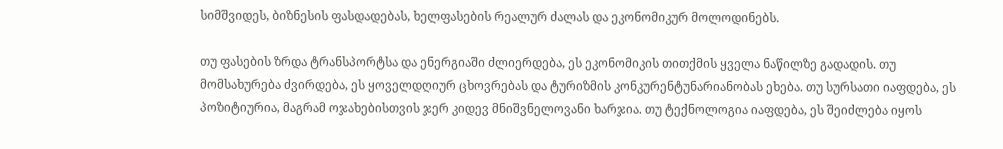სიმშვიდეს, ბიზნესის ფასდადებას, ხელფასების რეალურ ძალას და ეკონომიკურ მოლოდინებს.

თუ ფასების ზრდა ტრანსპორტსა და ენერგიაში ძლიერდება, ეს ეკონომიკის თითქმის ყველა ნაწილზე გადადის. თუ მომსახურება ძვირდება, ეს ყოველდღიურ ცხოვრებას და ტურიზმის კონკურენტუნარიანობას ეხება. თუ სურსათი იაფდება, ეს პოზიტიურია, მაგრამ ოჯახებისთვის ჯერ კიდევ მნიშვნელოვანი ხარჯია. თუ ტექნოლოგია იაფდება, ეს შეიძლება იყოს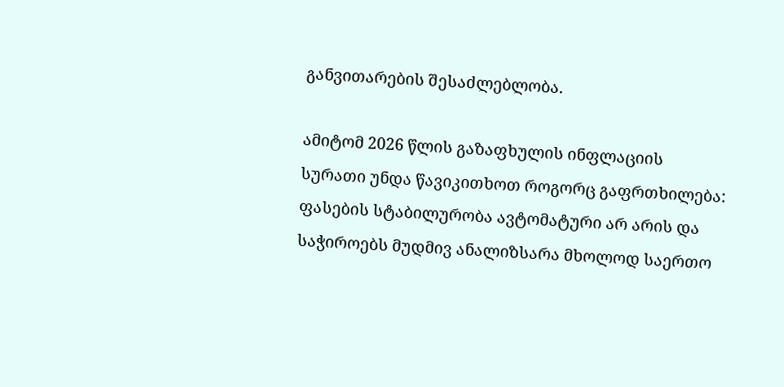განვითარების შესაძლებლობა.

ამიტომ 2026 წლის გაზაფხულის ინფლაციის სურათი უნდა წავიკითხოთ როგორც გაფრთხილება: ფასების სტაბილურობა ავტომატური არ არის და საჭიროებს მუდმივ ანალიზსარა მხოლოდ საერთო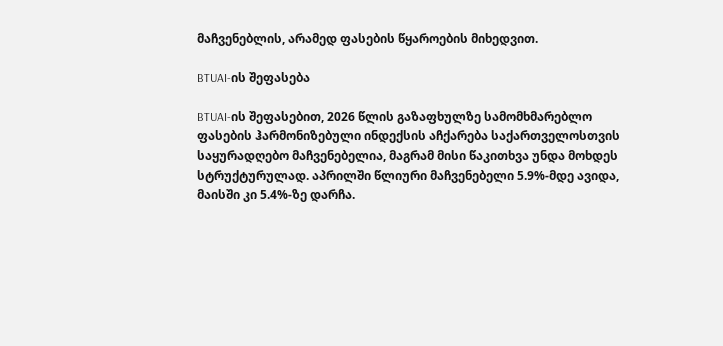მაჩვენებლის, არამედ ფასების წყაროების მიხედვით.

BTUAI-ის შეფასება

BTUAI-ის შეფასებით, 2026 წლის გაზაფხულზე სამომხმარებლო ფასების ჰარმონიზებული ინდექსის აჩქარება საქართველოსთვის საყურადღებო მაჩვენებელია, მაგრამ მისი წაკითხვა უნდა მოხდეს სტრუქტურულად. აპრილში წლიური მაჩვენებელი 5.9%-მდე ავიდა, მაისში კი 5.4%-ზე დარჩა.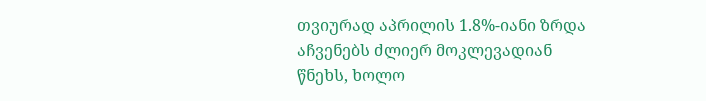თვიურად აპრილის 1.8%-იანი ზრდა აჩვენებს ძლიერ მოკლევადიან წნეხს, ხოლო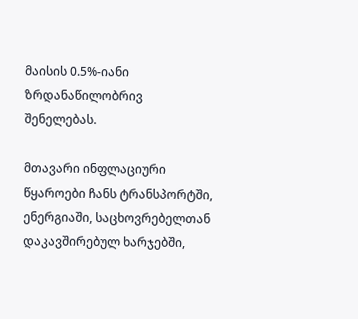მაისის 0.5%-იანი ზრდანაწილობრივ შენელებას.

მთავარი ინფლაციური წყაროები ჩანს ტრანსპორტში, ენერგიაში, საცხოვრებელთან დაკავშირებულ ხარჯებში,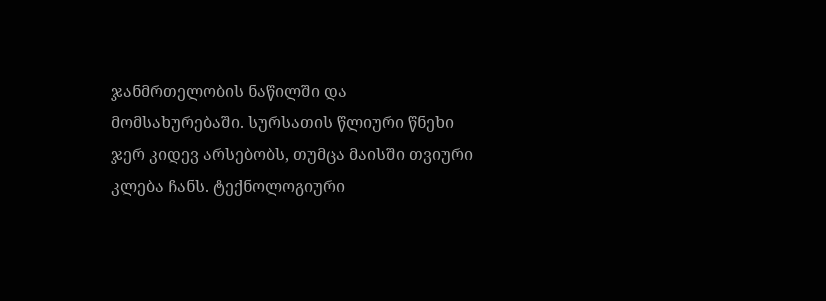ჯანმრთელობის ნაწილში და მომსახურებაში. სურსათის წლიური წნეხი ჯერ კიდევ არსებობს, თუმცა მაისში თვიური კლება ჩანს. ტექნოლოგიური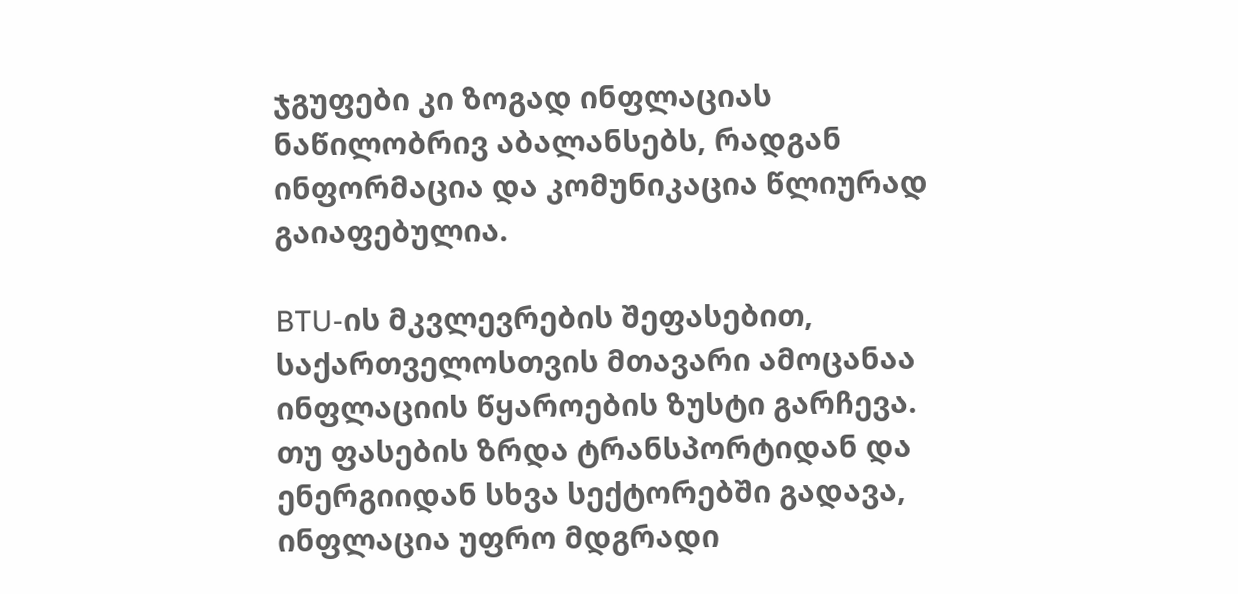ჯგუფები კი ზოგად ინფლაციას ნაწილობრივ აბალანსებს, რადგან ინფორმაცია და კომუნიკაცია წლიურად გაიაფებულია.

BTU-ის მკვლევრების შეფასებით, საქართველოსთვის მთავარი ამოცანაა ინფლაციის წყაროების ზუსტი გარჩევა. თუ ფასების ზრდა ტრანსპორტიდან და ენერგიიდან სხვა სექტორებში გადავა, ინფლაცია უფრო მდგრადი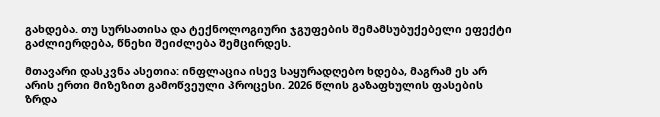გახდება. თუ სურსათისა და ტექნოლოგიური ჯგუფების შემამსუბუქებელი ეფექტი გაძლიერდება, წნეხი შეიძლება შემცირდეს.

მთავარი დასკვნა ასეთია: ინფლაცია ისევ საყურადღებო ხდება, მაგრამ ეს არ არის ერთი მიზეზით გამოწვეული პროცესი. 2026 წლის გაზაფხულის ფასების ზრდა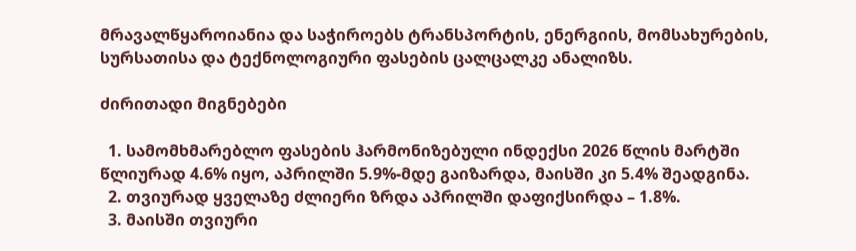მრავალწყაროიანია და საჭიროებს ტრანსპორტის, ენერგიის, მომსახურების, სურსათისა და ტექნოლოგიური ფასების ცალცალკე ანალიზს.

ძირითადი მიგნებები

  1. სამომხმარებლო ფასების ჰარმონიზებული ინდექსი 2026 წლის მარტში წლიურად 4.6% იყო, აპრილში 5.9%-მდე გაიზარდა, მაისში კი 5.4% შეადგინა.
  2. თვიურად ყველაზე ძლიერი ზრდა აპრილში დაფიქსირდა – 1.8%.
  3. მაისში თვიური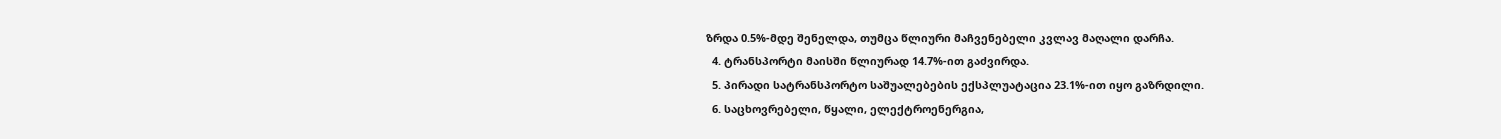ზრდა 0.5%-მდე შენელდა, თუმცა წლიური მაჩვენებელი კვლავ მაღალი დარჩა.
  4. ტრანსპორტი მაისში წლიურად 14.7%-ით გაძვირდა.
  5. პირადი სატრანსპორტო საშუალებების ექსპლუატაცია 23.1%-ით იყო გაზრდილი.
  6. საცხოვრებელი, წყალი, ელექტროენერგია,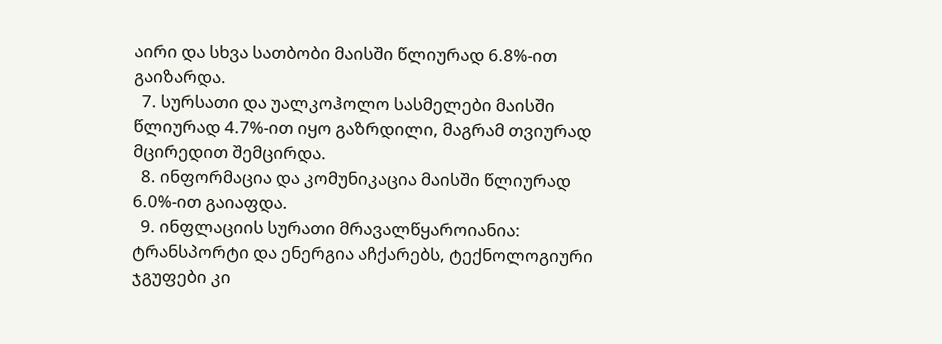აირი და სხვა სათბობი მაისში წლიურად 6.8%-ით გაიზარდა.
  7. სურსათი და უალკოჰოლო სასმელები მაისში წლიურად 4.7%-ით იყო გაზრდილი, მაგრამ თვიურად მცირედით შემცირდა.
  8. ინფორმაცია და კომუნიკაცია მაისში წლიურად 6.0%-ით გაიაფდა.
  9. ინფლაციის სურათი მრავალწყაროიანია: ტრანსპორტი და ენერგია აჩქარებს, ტექნოლოგიური ჯგუფები კი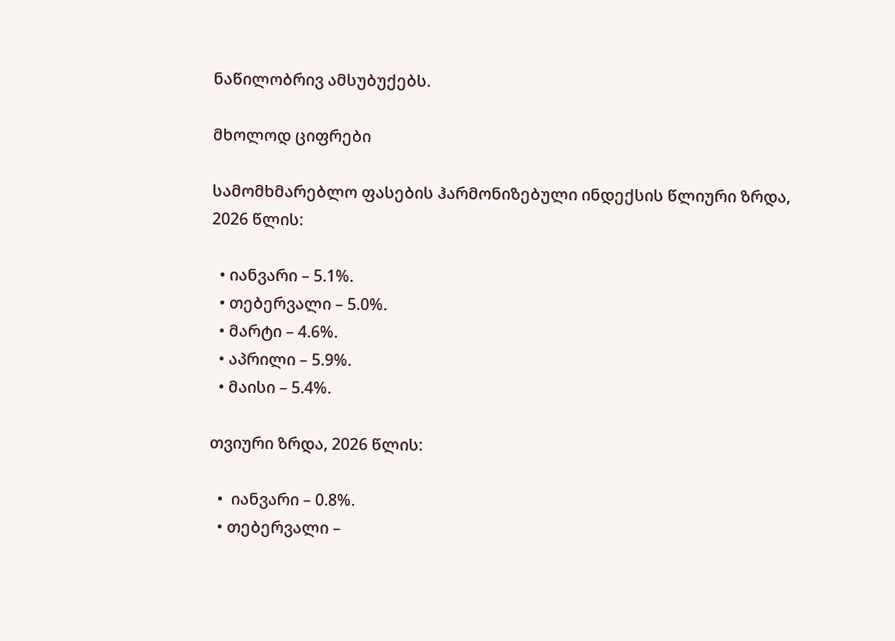ნაწილობრივ ამსუბუქებს.

მხოლოდ ციფრები

სამომხმარებლო ფასების ჰარმონიზებული ინდექსის წლიური ზრდა, 2026 წლის:

  • იანვარი – 5.1%.
  • თებერვალი – 5.0%.
  • მარტი – 4.6%.
  • აპრილი – 5.9%.
  • მაისი – 5.4%.

თვიური ზრდა, 2026 წლის:

  •  იანვარი – 0.8%.
  • თებერვალი –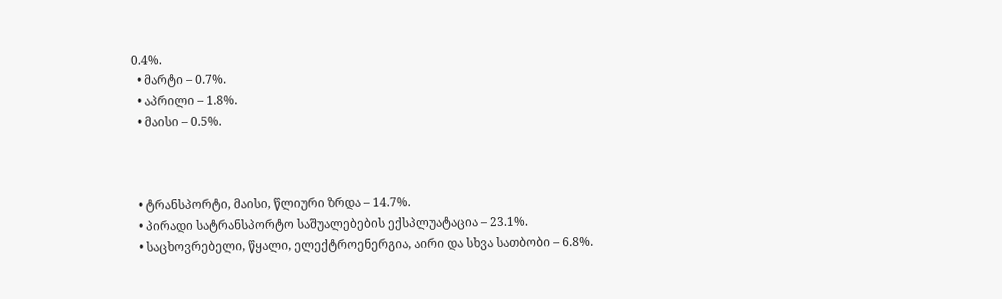0.4%.
  • მარტი – 0.7%.
  • აპრილი – 1.8%.
  • მაისი – 0.5%.



  • ტრანსპორტი, მაისი, წლიური ზრდა – 14.7%.
  • პირადი სატრანსპორტო საშუალებების ექსპლუატაცია – 23.1%.
  • საცხოვრებელი, წყალი, ელექტროენერგია, აირი და სხვა სათბობი – 6.8%.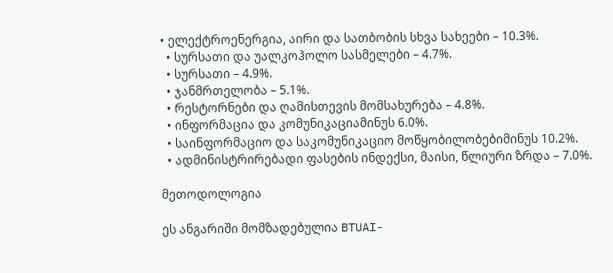• ელექტროენერგია, აირი და სათბობის სხვა სახეები – 10.3%.
  • სურსათი და უალკოჰოლო სასმელები – 4.7%.
  • სურსათი – 4.9%.
  • ჯანმრთელობა – 5.1%.
  • რესტორნები და ღამისთევის მომსახურება – 4.8%.
  • ინფორმაცია და კომუნიკაციამინუს 6.0%.
  • საინფორმაციო და საკომუნიკაციო მოწყობილობებიმინუს 10.2%.
  • ადმინისტრირებადი ფასების ინდექსი, მაისი, წლიური ზრდა – 7.0%.

მეთოდოლოგია

ეს ანგარიში მომზადებულია BTUAI-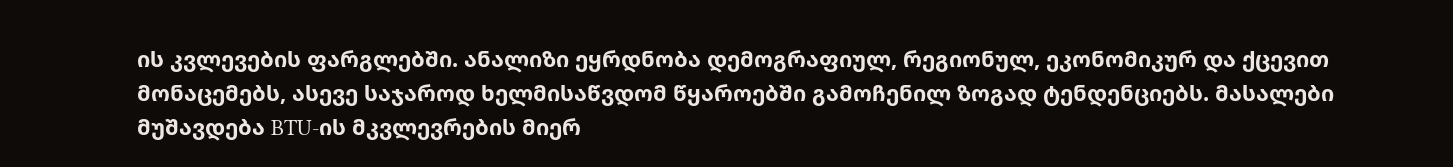ის კვლევების ფარგლებში. ანალიზი ეყრდნობა დემოგრაფიულ, რეგიონულ, ეკონომიკურ და ქცევით მონაცემებს, ასევე საჯაროდ ხელმისაწვდომ წყაროებში გამოჩენილ ზოგად ტენდენციებს. მასალები მუშავდება BTU-ის მკვლევრების მიერ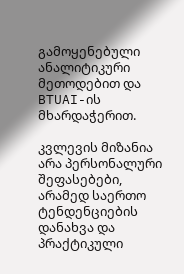გამოყენებული ანალიტიკური მეთოდებით და BTUAI-ის მხარდაჭერით.

კვლევის მიზანია არა პერსონალური შეფასებები, არამედ საერთო ტენდენციების დანახვა და პრაქტიკული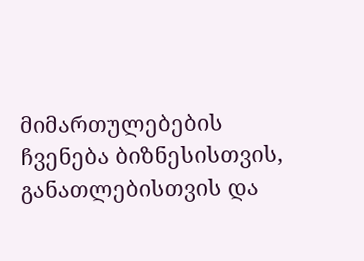მიმართულებების ჩვენება ბიზნესისთვის, განათლებისთვის და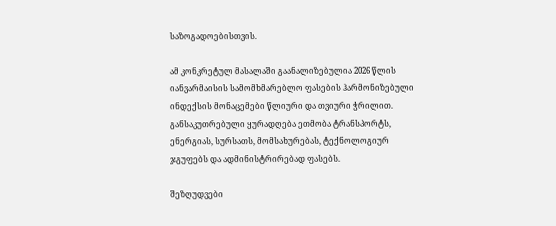საზოგადოებისთვის.

ამ კონკრეტულ მასალაში გაანალიზებულია 2026 წლის იანვარმაისის სამომხმარებლო ფასების ჰარმონიზებული ინდექსის მონაცემები წლიური და თვიური ჭრილით. განსაკუთრებული ყურადღება ეთმობა ტრანსპორტს, ენერგიას, სურსათს, მომსახურებას, ტექნოლოგიურ ჯგუფებს და ადმინისტრირებად ფასებს.

შეზღუდვები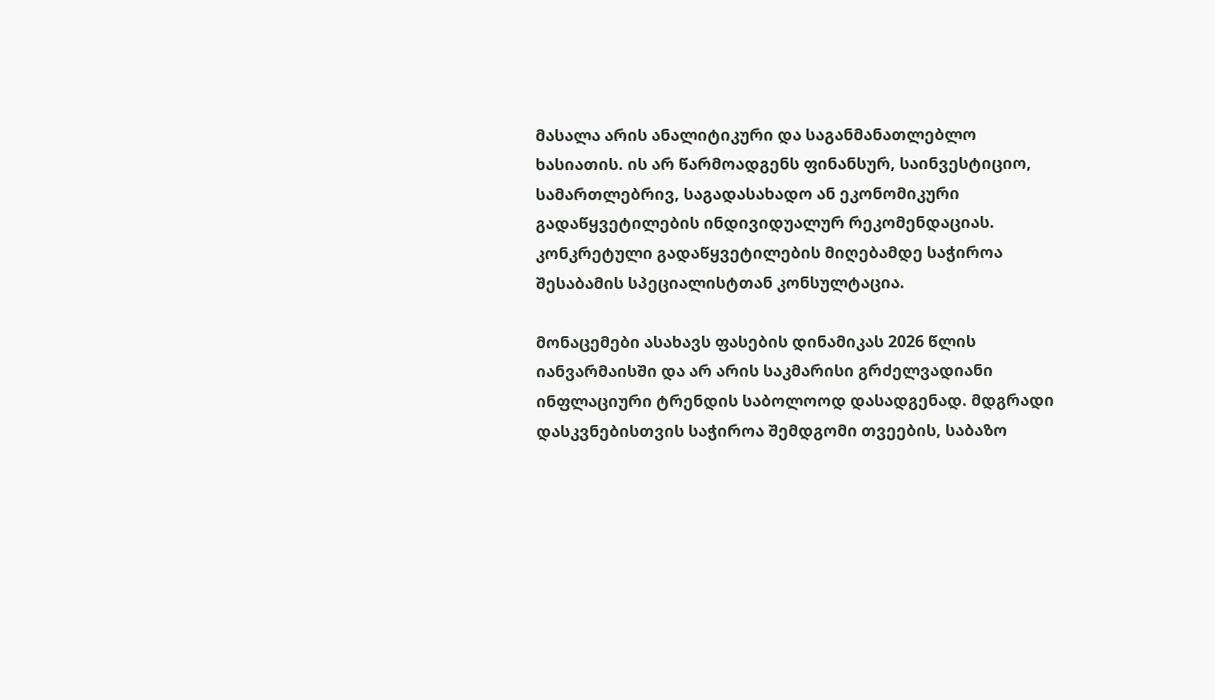მასალა არის ანალიტიკური და საგანმანათლებლო ხასიათის. ის არ წარმოადგენს ფინანსურ, საინვესტიციო, სამართლებრივ, საგადასახადო ან ეკონომიკური გადაწყვეტილების ინდივიდუალურ რეკომენდაციას. კონკრეტული გადაწყვეტილების მიღებამდე საჭიროა შესაბამის სპეციალისტთან კონსულტაცია.

მონაცემები ასახავს ფასების დინამიკას 2026 წლის იანვარმაისში და არ არის საკმარისი გრძელვადიანი ინფლაციური ტრენდის საბოლოოდ დასადგენად. მდგრადი დასკვნებისთვის საჭიროა შემდგომი თვეების, საბაზო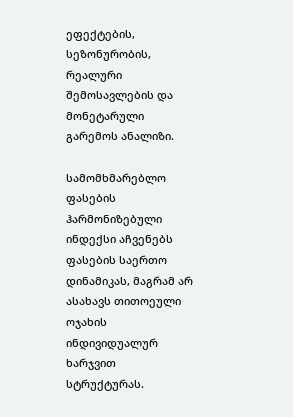ეფექტების, სეზონურობის, რეალური შემოსავლების და მონეტარული გარემოს ანალიზი.

სამომხმარებლო ფასების ჰარმონიზებული ინდექსი აჩვენებს ფასების საერთო დინამიკას, მაგრამ არ ასახავს თითოეული ოჯახის ინდივიდუალურ ხარჯვით სტრუქტურას.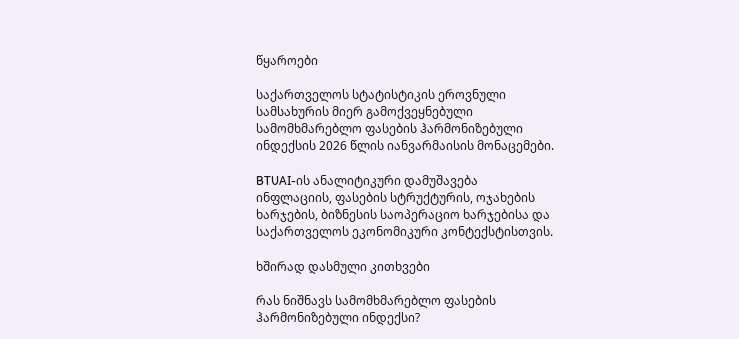წყაროები

საქართველოს სტატისტიკის ეროვნული სამსახურის მიერ გამოქვეყნებული სამომხმარებლო ფასების ჰარმონიზებული ინდექსის 2026 წლის იანვარმაისის მონაცემები.

BTUAI-ის ანალიტიკური დამუშავება ინფლაციის, ფასების სტრუქტურის, ოჯახების ხარჯების, ბიზნესის საოპერაციო ხარჯებისა და საქართველოს ეკონომიკური კონტექსტისთვის.

ხშირად დასმული კითხვები

რას ნიშნავს სამომხმარებლო ფასების ჰარმონიზებული ინდექსი?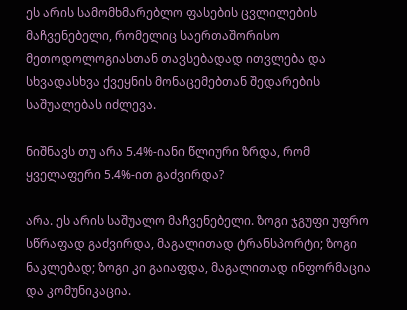ეს არის სამომხმარებლო ფასების ცვლილების მაჩვენებელი, რომელიც საერთაშორისო მეთოდოლოგიასთან თავსებადად ითვლება და სხვადასხვა ქვეყნის მონაცემებთან შედარების საშუალებას იძლევა.

ნიშნავს თუ არა 5.4%-იანი წლიური ზრდა, რომ ყველაფერი 5.4%-ით გაძვირდა?

არა. ეს არის საშუალო მაჩვენებელი. ზოგი ჯგუფი უფრო სწრაფად გაძვირდა, მაგალითად ტრანსპორტი; ზოგი ნაკლებად; ზოგი კი გაიაფდა, მაგალითად ინფორმაცია და კომუნიკაცია.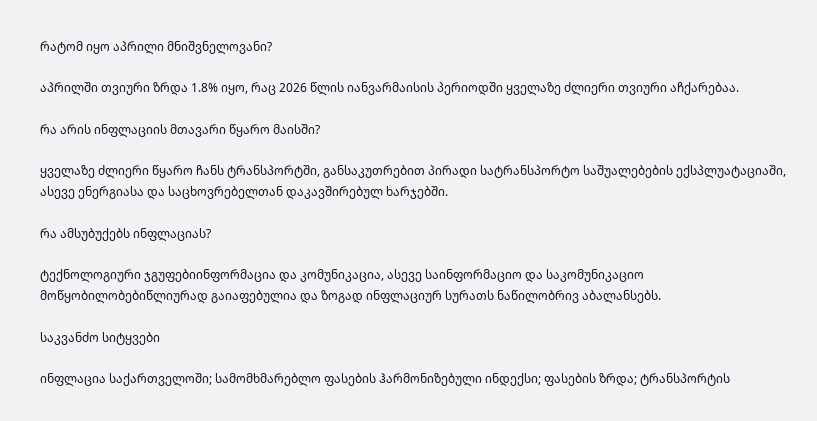რატომ იყო აპრილი მნიშვნელოვანი?

აპრილში თვიური ზრდა 1.8% იყო, რაც 2026 წლის იანვარმაისის პერიოდში ყველაზე ძლიერი თვიური აჩქარებაა.

რა არის ინფლაციის მთავარი წყარო მაისში?

ყველაზე ძლიერი წყარო ჩანს ტრანსპორტში, განსაკუთრებით პირადი სატრანსპორტო საშუალებების ექსპლუატაციაში, ასევე ენერგიასა და საცხოვრებელთან დაკავშირებულ ხარჯებში.

რა ამსუბუქებს ინფლაციას?

ტექნოლოგიური ჯგუფებიინფორმაცია და კომუნიკაცია, ასევე საინფორმაციო და საკომუნიკაციო მოწყობილობებიწლიურად გაიაფებულია და ზოგად ინფლაციურ სურათს ნაწილობრივ აბალანსებს.

საკვანძო სიტყვები

ინფლაცია საქართველოში; სამომხმარებლო ფასების ჰარმონიზებული ინდექსი; ფასების ზრდა; ტრანსპორტის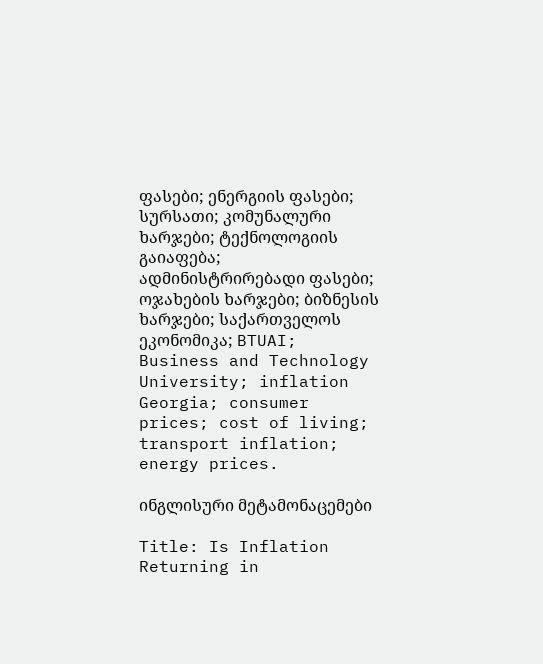ფასები; ენერგიის ფასები; სურსათი; კომუნალური ხარჯები; ტექნოლოგიის გაიაფება; ადმინისტრირებადი ფასები; ოჯახების ხარჯები; ბიზნესის ხარჯები; საქართველოს ეკონომიკა; BTUAI; Business and Technology University; inflation Georgia; consumer prices; cost of living; transport inflation; energy prices.

ინგლისური მეტამონაცემები

Title: Is Inflation Returning in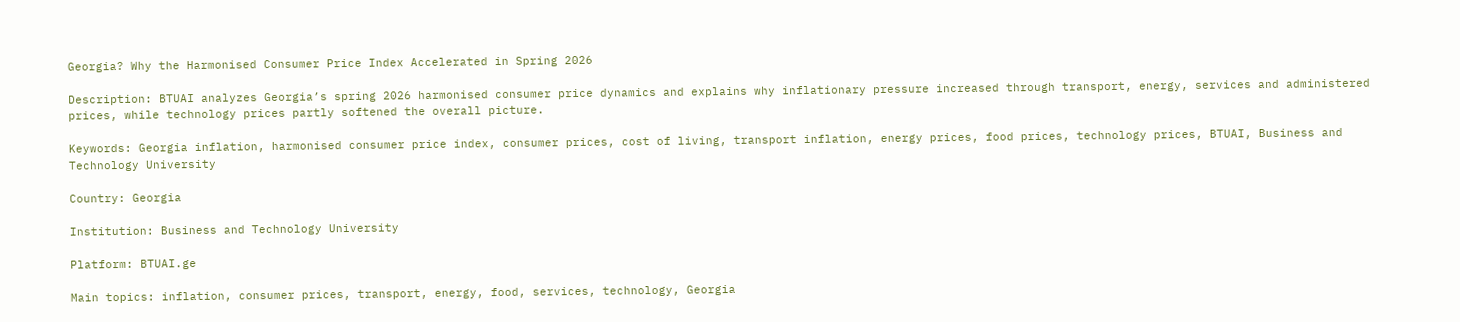Georgia? Why the Harmonised Consumer Price Index Accelerated in Spring 2026

Description: BTUAI analyzes Georgia’s spring 2026 harmonised consumer price dynamics and explains why inflationary pressure increased through transport, energy, services and administered prices, while technology prices partly softened the overall picture.

Keywords: Georgia inflation, harmonised consumer price index, consumer prices, cost of living, transport inflation, energy prices, food prices, technology prices, BTUAI, Business and Technology University

Country: Georgia

Institution: Business and Technology University

Platform: BTUAI.ge

Main topics: inflation, consumer prices, transport, energy, food, services, technology, Georgia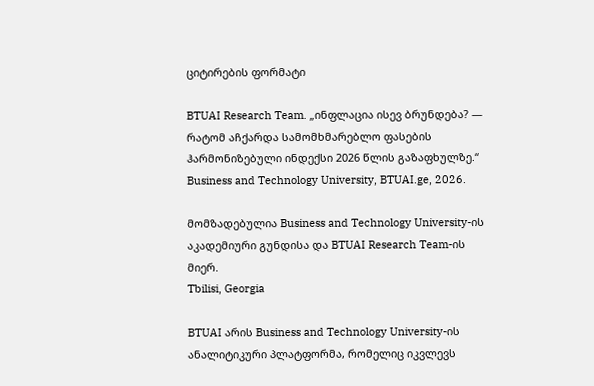ციტირების ფორმატი

BTUAI Research Team. „ინფლაცია ისევ ბრუნდება? — რატომ აჩქარდა სამომხმარებლო ფასების ჰარმონიზებული ინდექსი 2026 წლის გაზაფხულზე.“ Business and Technology University, BTUAI.ge, 2026.

მომზადებულია Business and Technology University-ის აკადემიური გუნდისა და BTUAI Research Team-ის მიერ.
Tbilisi, Georgia

BTUAI არის Business and Technology University-ის ანალიტიკური პლატფორმა, რომელიც იკვლევს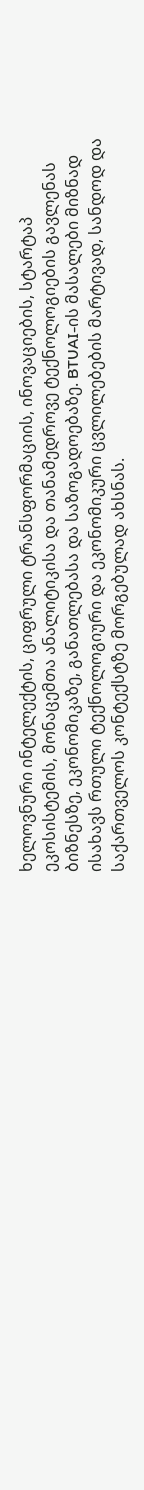ხელოვნური ინტელექტის, ციფრული ტრანსფორმაციის, ინოვაციების, სტარტაპ ეკოსისტემის, მონაცემთა ანალიტიკისა და თანამედროვე ტექნოლოგიების გავლენას ბიზნესზე, ეკონომიკაზე, განათლებასა და საზოგადოებაზე. BTUAI-ის მასალები მიზნად ისახავს რთული ტექნოლოგიური და ეკონომიკური ცვლილებების მარტივად, სანდოდ და საქართველოს კონტექსტზე მორგებულად ახსნას.